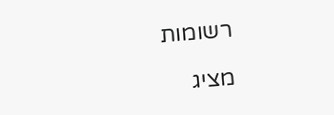רשומות

מציג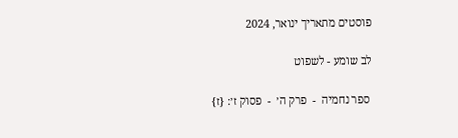פוסטים מתאריך ינואר, 2024

לב שומע - לשפוט

 ספר נחמיה  -  פרק ה׳  -  פסוק ז׳: {ז}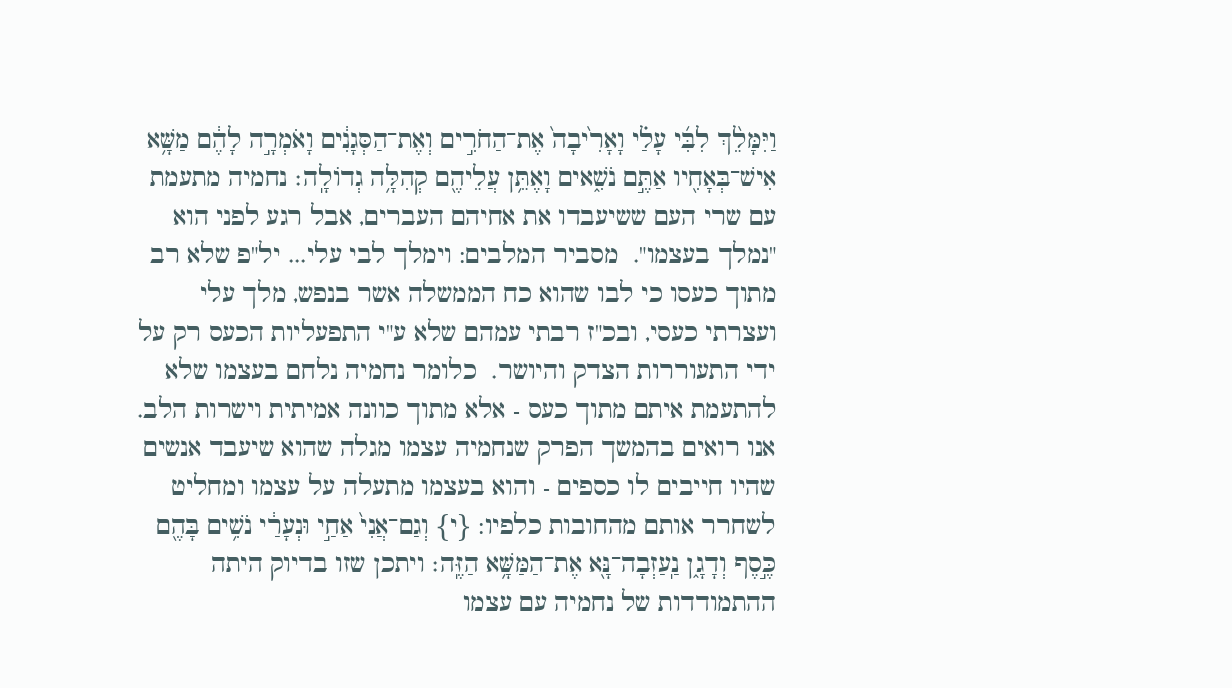וַיִּמָּלֵ֨ךְ לִבִּ֜י עָלַ֗י וָאָרִ֙יבָה֙ אֶת־הַחֹרִ֣ים וְאֶת־הַסְּגָנִ֔ים וָאֹמְרָ֣ה לָהֶ֔ם מַשָּׁ֥א אִישׁ־בְּאָחִ֖יו אַתֶּ֣ם נֹשִׁ֑אים וָאֶתֵּ֥ן עֲלֵיהֶ֖ם קְהִלָּ֥ה גְדוֹלָֽה׃ נחמיה מתעמת עם שרי העם ששיעבדו את אחיהם העברים, אבל רגע לפני הוא "נמלך בעצמו".  מסביר המלבים: וימלך לבי עלי... יל"פ שלא רב מתוך כעסו כי לבו שהוא כח הממשלה אשר בנפש, מלך עלי ועצרתי כעסי, ובכ"ז רבתי עמהם שלא ע"י התפעליות הכעס רק על ידי התעוררות הצדק והיושר.  כלומר נחמיה נלחם בעצמו שלא להתעמת איתם מתוך כעס - אלא מתוך כוונה אמיתית וישרות הלב.  אנו רואים בהמשך הפרק שנחמיה עצמו מגלה שהוא שיעבד אנשים שהיו חייבים לו כספים - והוא בעצמו מתעלה על עצמו ומחליט לשחרר אותם מהחובות כלפיו: {י} וְגַם־אֲנִי֙ אַחַ֣י וּנְעָרַ֔י נֹשִׁ֥ים בָּהֶ֖ם כֶּ֣סֶף וְדָגָ֑ן נַֽעַזְבָה־נָּ֖א אֶת־הַמַּשָּׁ֥א הַזֶּֽה׃ ויתכן שזו בדיוק היתה ההתמודדות של נחמיה עם עצמו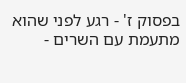בפסוק ז' - רגע לפני שהוא מתעמת עם השרים -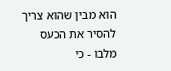הוא מבין שהוא צריך להסיר את הכעס מלבו - כי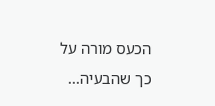הכעס מורה על כך שהבעיה...